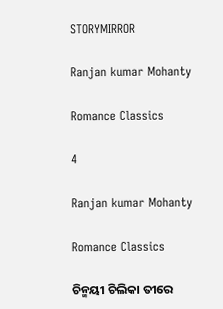STORYMIRROR

Ranjan kumar Mohanty

Romance Classics

4

Ranjan kumar Mohanty

Romance Classics

ଚିନ୍ମୟୀ ଚିଲିକା ତୀରେ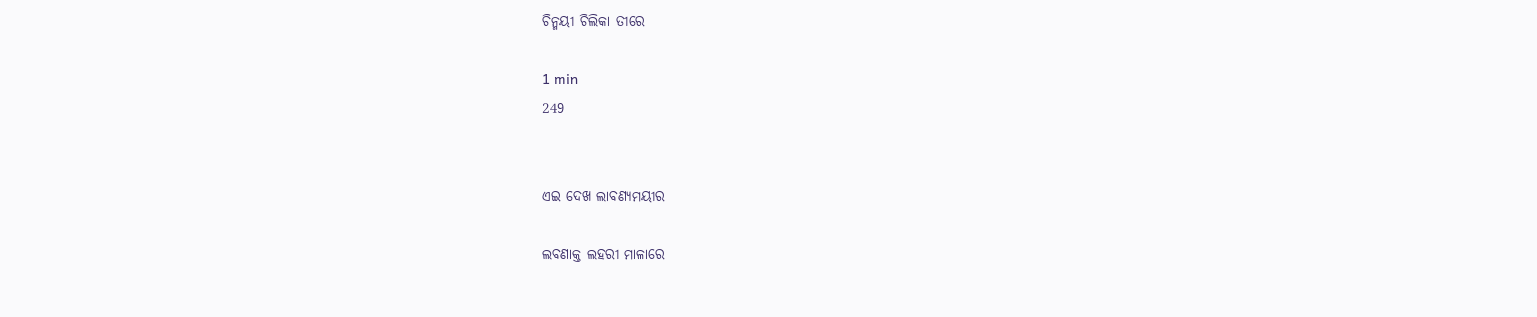ଚିନ୍ମୟୀ ଚିଲିକା ତୀରେ

1 min
249


ଏଇ ଦେଖ ଲାବଣ୍ୟମୟୀର

ଲବଣାକ୍ତ ଲହରୀ ମାଳାରେ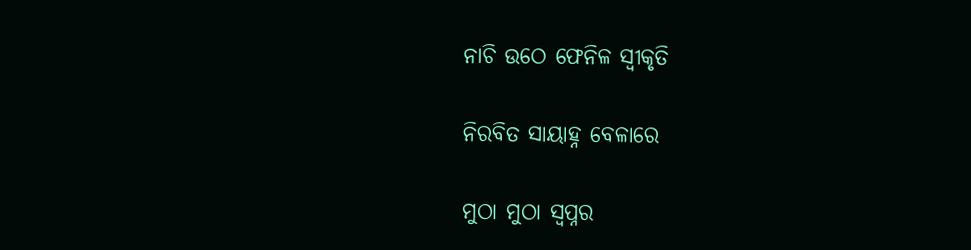ନାଚି ଉଠେ ଫେନିଳ ସ୍ୱୀକୃତି

ନିରବିତ ସାୟାହ୍ନ ବେଳାରେ

ମୁଠା ମୁଠା ସ୍ୱପ୍ନର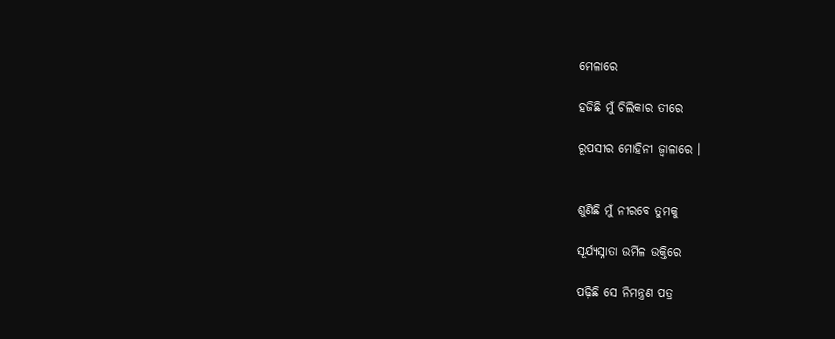ମେଳାରେ

ହଜିଛି ମୁଁ ଚିଲିକାର ତୀରେ

ରୂପସୀର ମୋହିନୀ ଜ୍ୱାଳାରେ ।


ଶୁଣିଛି ମୁଁ ନୀରବେ ତୁମକୁ

ସୂର୍ଯ୍ୟସ୍ନାତା ଉର୍ମିଳ ଉକ୍ତିରେ

ପଢ଼ିଛି ସେ ନିମନ୍ତ୍ରଣ ପତ୍ର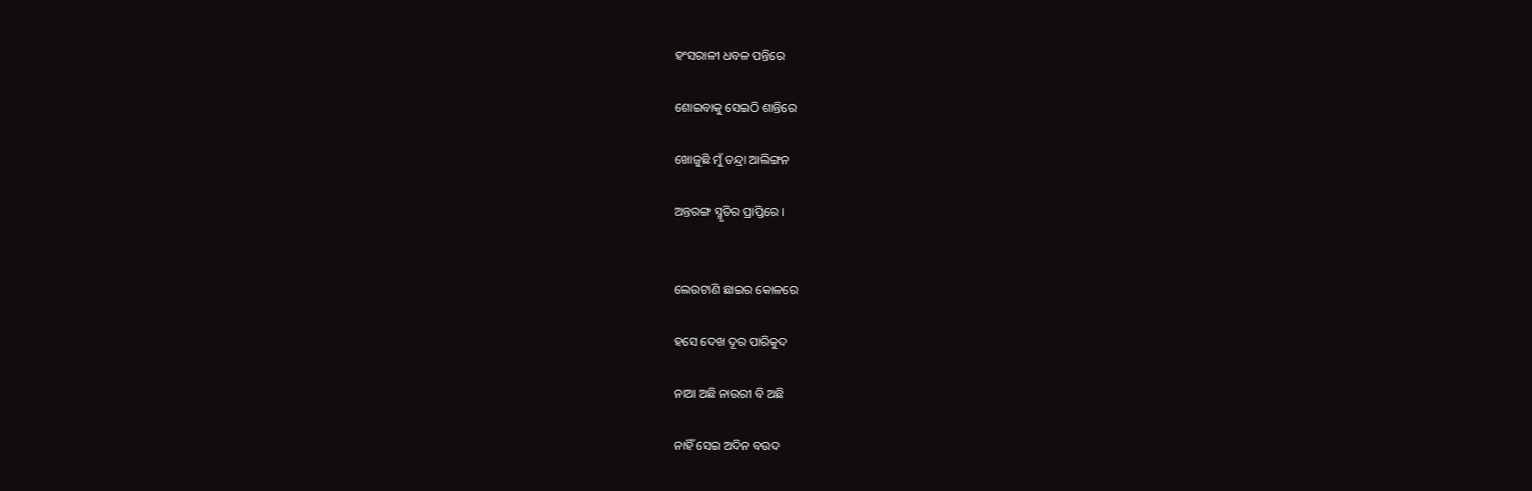ହଂସରାଳୀ ଧବଳ ପନ୍ତିରେ

ଶୋଇବାକୁ ସେଇଠି ଶାନ୍ତିରେ

ଖୋଜୁଛି ମୁଁ ତନ୍ଦ୍ରା ଆଲିଙ୍ଗନ

ଅନ୍ତରଙ୍ଗ ସ୍ମୃତିର ପ୍ରାପ୍ତିରେ ।


ଲେଉଟାଣି ଛାଇର କୋଳରେ

ହସେ ଦେଖ ଦୂର ପାରିକୁଦ

ନାଆ ଅଛି ନାଉରୀ ବି ଅଛି

ନାହିଁ ସେଇ ଅଦିନ ବଉଦ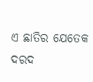ଏ ଛାତିର ଯେତେକ ଦରଦ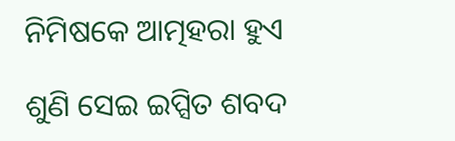ନିମିଷକେ ଆତ୍ମହରା ହୁଏ

ଶୁଣି ସେଇ ଇପ୍ସିତ ଶବଦ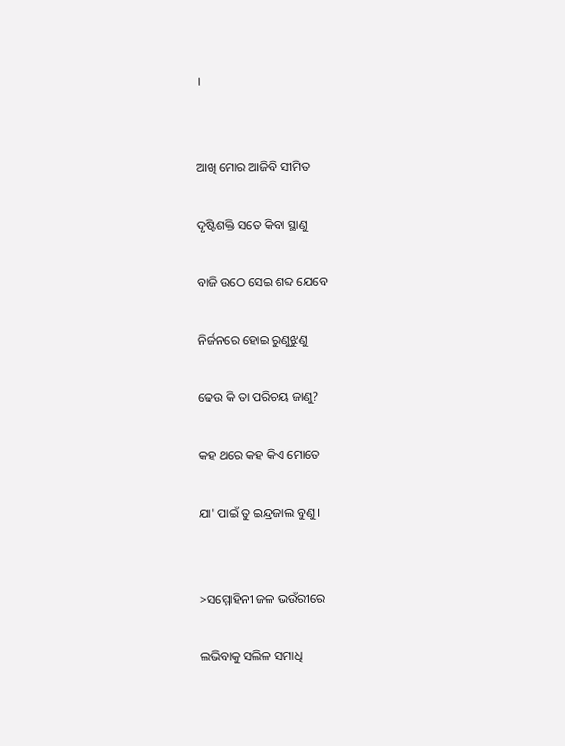।


ଆଖି ମୋର ଆଜିବି ସୀମିତ

ଦୃଷ୍ଟିଶକ୍ତି ସତେ କିବା ସ୍ଥାଣୁ

ବାଜି ଉଠେ ସେଇ ଶବ୍ଦ ଯେବେ

ନିର୍ଜନରେ ହୋଇ ରୁଣୁଝୁଣୁ

ଢେଉ କି ତା ପରିଚୟ ଜାଣୁ?

କହ ଥରେ କହ କିଏ ମୋତେ

ଯା' ପାଇଁ ତୁ ଇନ୍ଦ୍ରଜାଲ ବୁଣୁ ।


>ସମ୍ମୋହିନୀ ଜଳ ଭଉଁରୀରେ

ଲଭିବାକୁ ସଲିଳ ସମାଧି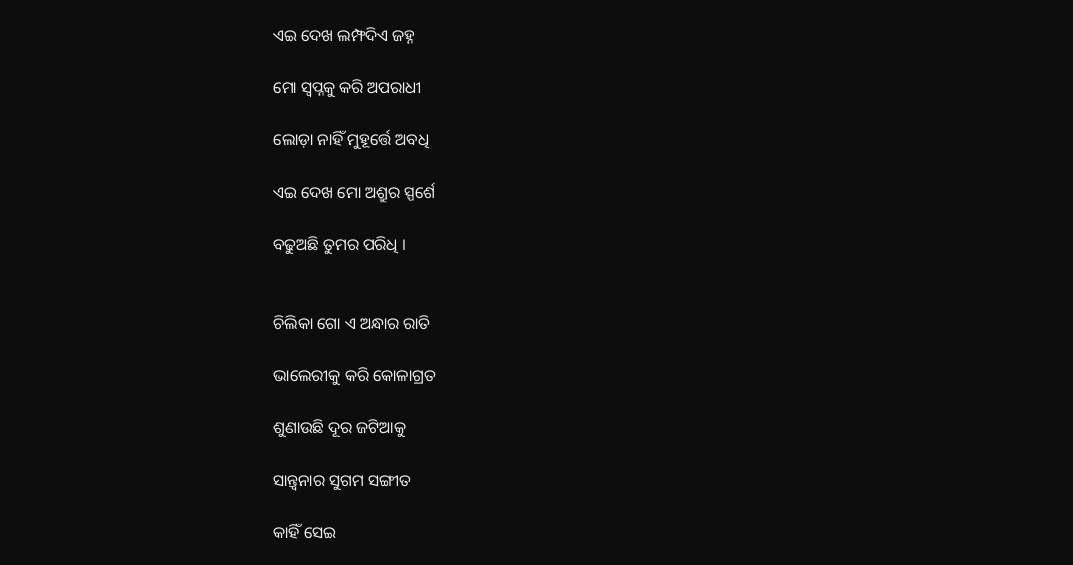ଏଇ ଦେଖ ଲମ୍ଫଦିଏ ଜହ୍ନ

ମୋ ସ୍ବପ୍ନକୁ କରି ଅପରାଧୀ

ଲୋଡ଼ା ନାହିଁ ମୁହୂର୍ତ୍ତେ ଅବଧି

ଏଇ ଦେଖ ମୋ ଅଶ୍ରୁର ସ୍ପର୍ଶେ

ବଢୁଅଛି ତୁମର ପରିଧି ।


ଚିଲିକା ଗୋ ଏ ଅନ୍ଧାର ରାତି

ଭାଲେରୀକୁ କରି କୋଳାଗ୍ରତ

ଶୁଣାଉଛି ଦୂର ଜଟିଆକୁ

ସାନ୍ତ୍ୱନାର ସୁଗମ ସଙ୍ଗୀତ

କାହିଁ ସେଇ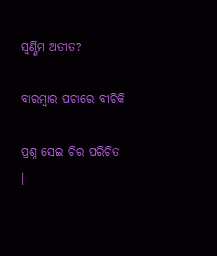ସ୍ୱର୍ଣ୍ଣିମ ଅତୀତ?

ବାରମ୍ବାର ପଚାରେ ବୀଚିକି

ପ୍ରଶ୍ନ ସେଇ ଚିର ପରିଚିତ ।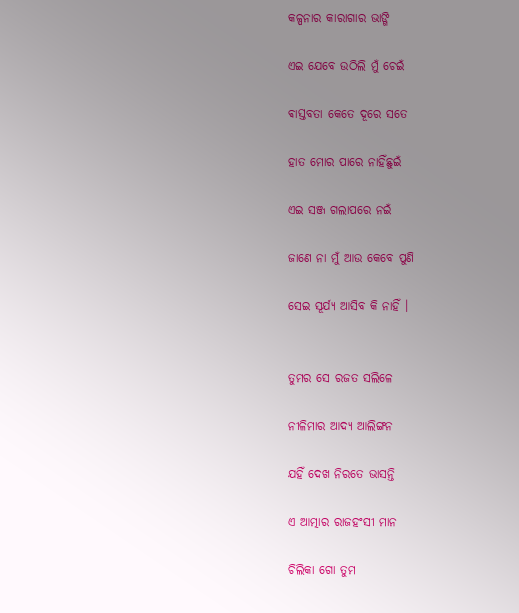କଳ୍ପନାର କାରାଗାର ଭାଙ୍ଗି

ଏଇ ଯେବେ ଉଠିଲି ମୁଁ ଚେଇଁ

ଵାସ୍ତବତା କେତେ ଦୂରେ ସତେ

ହାତ ମୋର ପାରେ ନାହିଁଛୁଇଁ

ଏଇ ସଞ୍ଜ ଗଲାପରେ ନଇଁ

ଜାଣେ ନା ମୁଁ ଆଉ କେବେ ପୁଣି

ସେଇ ସୂର୍ଯ୍ୟ ଆସିବ କି ନାହିଁ ।


ତୁମର ସେ ରଜତ ସଲିଳେ

ନୀଳିମାର ଆଦ୍ୟ ଆଲିଙ୍ଗନ

ଯହିଁ ଦେଖ ନିରତେ ଭାସନ୍ତି

ଏ ଆତ୍ମାର ରାଜହଂସୀ ମାନ

ଚିଲିକା ଗୋ ତୁମ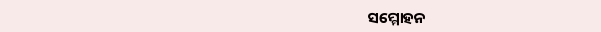ସମ୍ମୋହନ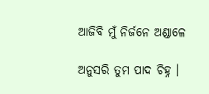ଆଜିବି ମୁଁ ନିର୍ଜନେ ଅଣ୍ଡାଳେ

ଅନୁସରି ତୁମ ପାଦ ଚିହ୍ନ ।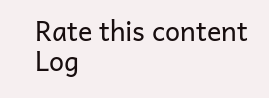Rate this content
Log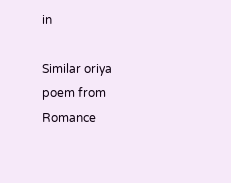in

Similar oriya poem from Romance